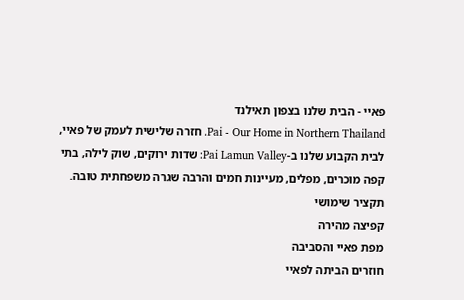פאיי - הבית שלנו בצפון תאילנד
Pai - Our Home in Northern Thailand. חזרה שלישית לעמק של פאיי, לבית הקבוע שלנו ב-Pai Lamun Valley: שדות ירוקים, שוק לילה, בתי קפה מוכרים, מפלים, מעיינות חמים והרבה שגרה משפחתית טובה.
תקציר שימושי
קפיצה מהירה
מפת פאיי והסביבה
חוזרים הביתה לפאיי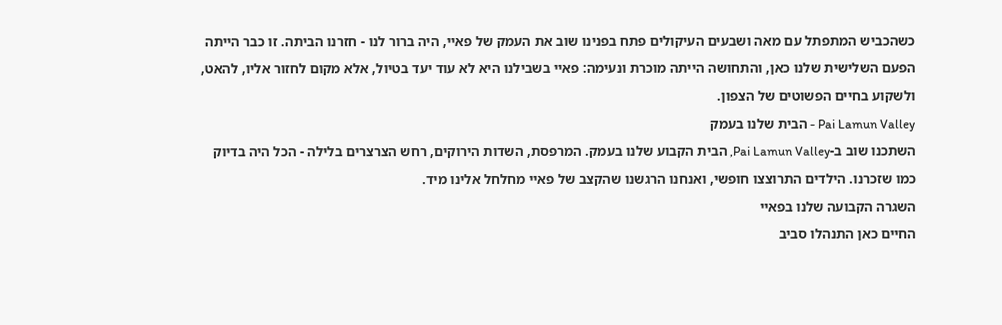כשהכביש המתפתל עם מאה ושבעים העיקולים פתח בפנינו שוב את העמק של פאיי, היה ברור לנו - חזרנו הביתה. זו כבר הייתה הפעם השלישית שלנו כאן, והתחושה הייתה מוכרת ונעימה: פאיי בשבילנו היא לא עוד יעד בטיול, אלא מקום לחזור אליו, להאט, ולשקוע בחיים הפשוטים של הצפון.
Pai Lamun Valley - הבית שלנו בעמק
השתכנו שוב ב-Pai Lamun Valley, הבית הקבוע שלנו בעמק. המרפסת, השדות הירוקים, רחש הצרצרים בלילה - הכל היה בדיוק כמו שזכרנו. הילדים התרוצצו חופשי, ואנחנו הרגשנו שהקצב של פאיי מחלחל אלינו מיד.
השגרה הקבועה שלנו בפאיי
החיים כאן התנהלו סביב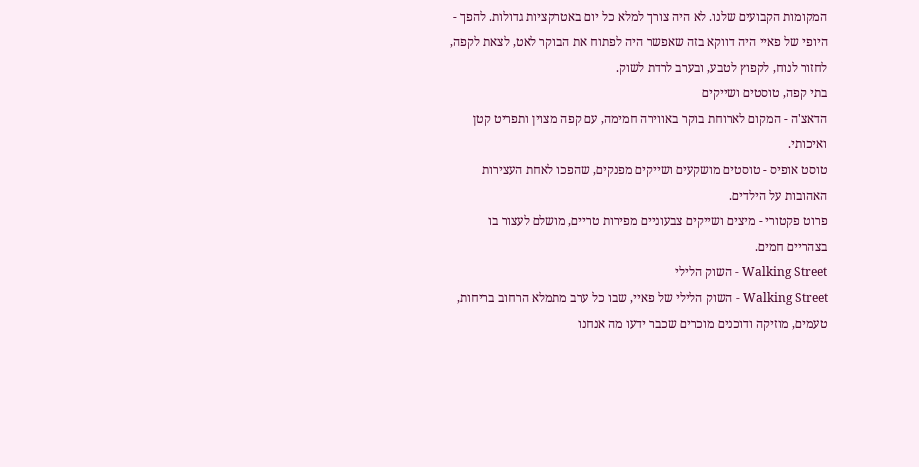המקומות הקבועים שלנו. לא היה צורך למלא כל יום באטרקציות גדולות. להפך - היופי של פאיי היה דווקא בזה שאפשר היה לפתוח את הבוקר לאט, לצאת לקפה, לחזור לנוח, לקפוץ לטבע, ובערב לרדת לשוק.
בתי קפה, טוסטים ושייקים
הדאצ'ה - המקום לארוחת בוקר באווירה חמימה, עם קפה מצוין ותפריט קטן ואיכותי.
טוסט אופיס - טוסטים מושקעים ושייקים מפנקים, שהפכו לאחת העצירות האהובות על הילדים.
פרוט פקטורי - מיצים ושייקים צבעוניים מפירות טריים, מושלם לעצור בו בצהריים חמים.
Walking Street - השוק הלילי
Walking Street - השוק הלילי של פאיי, שבו כל ערב מתמלא הרחוב בריחות, טעמים, מוזיקה ודוכנים מוכרים שכבר ידעו מה אנחנו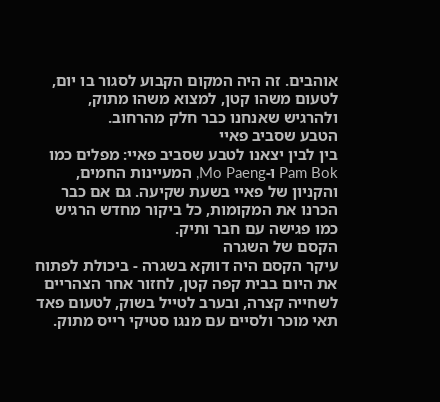אוהבים. זה היה המקום הקבוע לסגור בו יום, לטעום משהו קטן, למצוא משהו מתוק, ולהרגיש שאנחנו כבר חלק מהרחוב.
הטבע שסביב פאיי
בין לבין יצאנו לטבע שסביב פאיי: מפלים כמו Pam Bok ו-Mo Paeng, המעיינות החמים, והקניון של פאיי בשעת שקיעה. גם אם כבר הכרנו את המקומות, כל ביקור מחדש הרגיש כמו פגישה עם חבר ותיק.
הקסם של השגרה
עיקר הקסם היה דווקא בשגרה - ביכולת לפתוח את היום בבית קפה קטן, לחזור אחר הצהריים לשחייה קצרה, ובערב לטייל בשוק, לטעום פאד תאי מוכר ולסיים עם מנגו סטיקי רייס מתוק.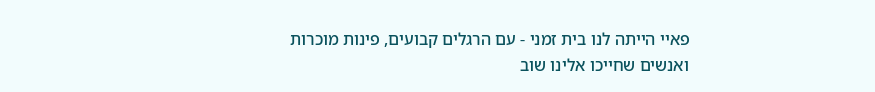פאיי הייתה לנו בית זמני - עם הרגלים קבועים, פינות מוכרות ואנשים שחייכו אלינו שוב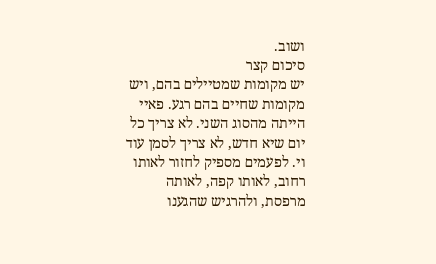ושוב.
סיכום קצר
יש מקומות שמטיילים בהם, ויש מקומות שחיים בהם רגע. פאיי הייתה מהסוג השני. לא צריך כל יום שיא חדש, לא צריך לסמן עוד וי. לפעמים מספיק לחזור לאותו רחוב, לאותו קפה, לאותה מרפסת, ולהרגיש שהגענו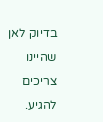בדיוק לאן שהיינו צריכים להגיע.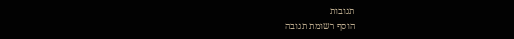תגובות
הוסף רשומת תגובה